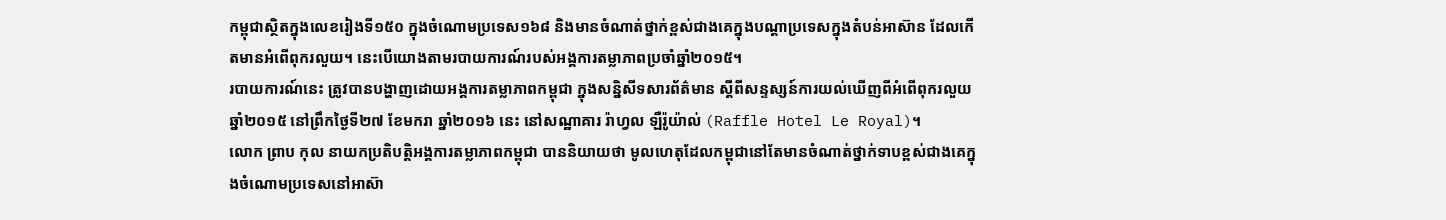កម្ពុជាស្ថិតក្នុងលេខរៀងទី១៥០ ក្នុងចំណោមប្រទេស១៦៨ និងមានចំណាត់ថ្នាក់ខ្ពស់ជាងគេក្នុងបណ្ដាប្រទេសក្នុងតំបន់អាស៊ាន ដែលកើតមានអំពើពុករលួយ។ នេះបើយោងតាមរបាយការណ៍របស់អង្គការតម្លាភាពប្រចាំឆ្នាំ២០១៥។
របាយការណ៍នេះ ត្រូវបានបង្ហាញដោយអង្គការតម្លាភាពកម្ពុជា ក្នុងសន្និសីទសារព័ត៌មាន ស្ដីពីសន្ទស្សន៍ការយល់ឃើញពីអំពើពុករលួយឆ្នាំ២០១៥ នៅព្រឹកថ្ងៃទី២៧ ខែមករា ឆ្នាំ២០១៦ នេះ នៅសណ្ឋាគារ រ៉ាហ្វល ឡឺរ៉ូយ៉ាល់ (Raffle Hotel Le Royal)។
លោក ព្រាប កុល នាយកប្រតិបត្តិអង្គការតម្លាភាពកម្ពុជា បាននិយាយថា មូលហេតុដែលកម្ពុជានៅតែមានចំណាត់ថ្នាក់ទាបខ្ពស់ជាងគេក្នុងចំណោមប្រទេសនៅអាស៊ា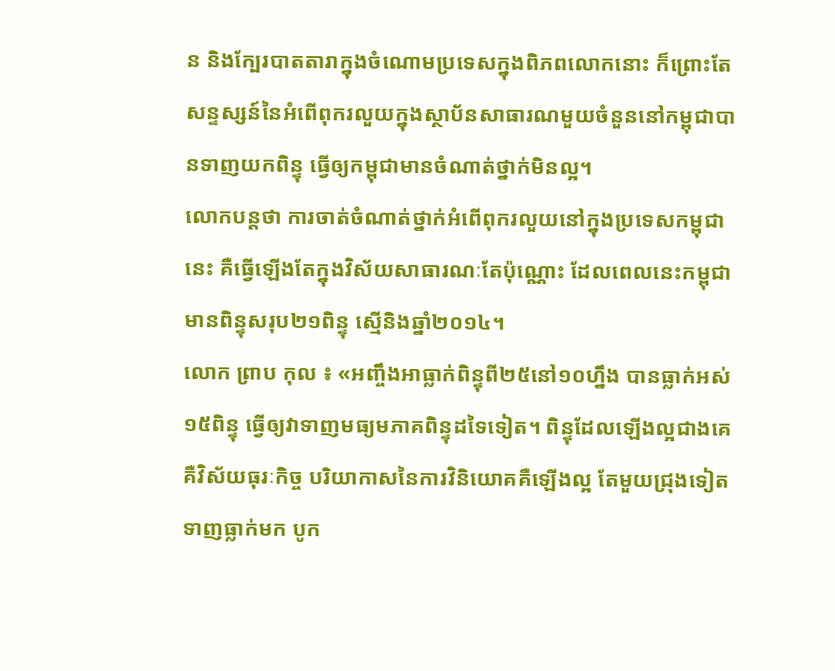ន និងក្បែរបាតតារាក្នុងចំណោមប្រទេសក្នុងពិភពលោកនោះ ក៏ព្រោះតែសន្ទស្សន៍នៃអំពើពុករលួយក្នុងស្ថាប័នសាធារណមួយចំនួននៅកម្ពុជាបានទាញយកពិន្ទុ ធ្វើឲ្យកម្ពុជាមានចំណាត់ថ្នាក់មិនល្អ។
លោកបន្តថា ការចាត់ចំណាត់ថ្នាក់អំពើពុករលួយនៅក្នុងប្រទេសកម្ពុជានេះ គឺធ្វើឡើងតែក្នុងវិស័យសាធារណៈតែប៉ុណ្ណោះ ដែលពេលនេះកម្ពុជាមានពិន្ទុសរុប២១ពិន្ទុ ស្មើនិងឆ្នាំ២០១៤។
លោក ព្រាប កុល ៖ «អញ្ចឹងអាធ្លាក់ពិន្ទុពី២៥នៅ១០ហ្នឹង បានធ្លាក់អស់១៥ពិន្ទុ ធ្វើឲ្យវាទាញមធ្យមភាគពិន្ទុដទៃទៀត។ ពិន្ទុដែលឡើងល្អជាងគេគឺវិស័យធុរៈកិច្ច បរិយាកាសនៃការវិនិយោគគឺឡើងល្អ តែមួយជ្រុងទៀតទាញធ្លាក់មក បូក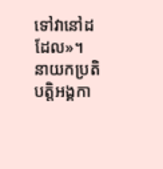ទៅវានៅដដែល»។
នាយកប្រតិបត្តិអង្គកា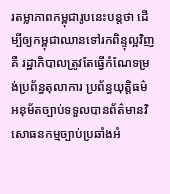រតម្លាភាពកម្ពុជារូបនេះបន្តថា ដើម្បីឲ្យកម្ពុជាឈានទៅរកពិន្ទុល្អវិញ គឺ រដ្ឋាភិបាលត្រូវតែធ្វើកំណែទម្រង់ប្រព័ន្ធតុលាការ ប្រព័ន្ធយុត្តិធម៌ អនុម័តច្បាប់ទទួលបានព័ត៌មានវិសោធនកម្មច្បាប់ប្រឆាំងអំ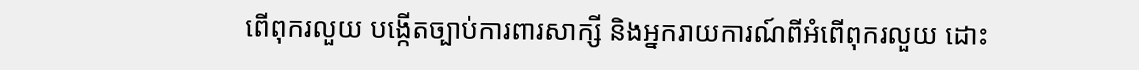ពើពុករលួយ បង្កើតច្បាប់ការពារសាក្សី និងអ្នករាយការណ៍ពីអំពើពុករលួយ ដោះ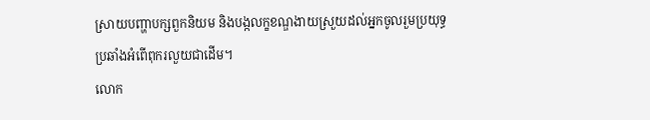ស្រាយបញ្ហាបក្សពួកនិយម និងបង្កលក្ខខណ្ឌងាយស្រួយដល់អ្នកចូលរួមប្រយុទ្ធប្រឆាំងអំពើពុករលួយជាដើម។
លោក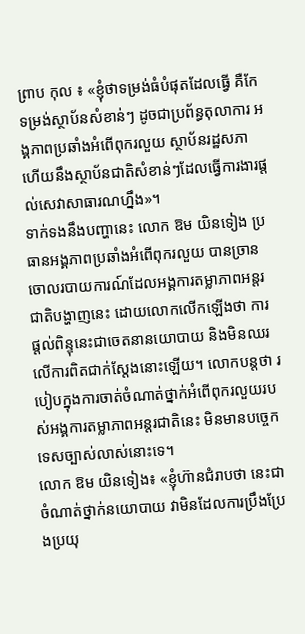ព្រាប កុល ៖ «ខ្ញុំថាទម្រង់ធំបំផុតដែលធ្វើ គឺកែទម្រង់ស្ថាប័នសំខាន់ៗ ដូចជាប្រព័ន្ធតុលាការ អង្គភាពប្រឆាំងអំពើពុករលួយ ស្ថាប័នរដ្ឋសភា ហើយនឹងស្ថាប័នជាតិសំខាន់ៗដែលធ្វើការងារផ្តល់សេវាសាធារណហ្នឹង»។
ទាក់ទងនឹងបញ្ហានេះ លោក ឱម យិនទៀង ប្រធានអង្គភាពប្រឆាំងអំពើពុករលួយ បានច្រានចោលរបាយការណ៍ដែលអង្គការតម្លាភាពអន្តរជាតិបង្ហាញនេះ ដោយលោកលើកឡើងថា ការផ្តល់ពិន្ទុនេះជាចេតនានយោបាយ និងមិនឈរលើការពិតជាក់ស្តែងនោះឡើយ។ លោកបន្តថា របៀបក្នុងការចាត់ចំណាត់ថ្នាក់អំពើពុករលួយរបស់អង្គការតម្លាភាពអន្តរជាតិនេះ មិនមានបច្ចេកទេសច្បាស់លាស់នោះទេ។
លោក ឱម យិនទៀង៖ «ខ្ញុំហ៊ានជំរាបថា នេះជាចំណាត់ថ្នាក់នយោបាយ វាមិនដែលការប្រឹងប្រែងប្រយុ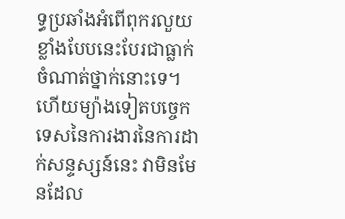ទ្ធប្រឆាំងអំពើពុករលួយខ្លាំងបែបនេះបែរជាធ្លាក់ចំណាត់ថ្នាក់នោះទេ។ ហើយម្យ៉ាងទៀតបច្ចេកទេសនៃការងារនៃការដាក់សន្ទស្សន៍នេះ វាមិនមែនដែល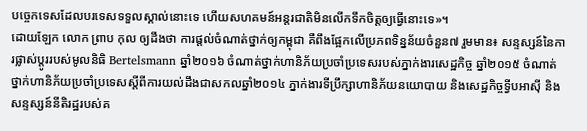បច្ចេកទេសដែលបរទេសទទួលស្គាល់នោះទេ ហើយសហគមន៍អន្តរជាតិមិនលើកទឹកចិត្តឲ្យធ្វើនោះទេ»។
ដោយឡែក លោក ព្រាប កុល ឲ្យដឹងថា ការផ្តល់ចំណាត់ថ្នាក់ឲ្យកម្ពុជា គឺពឹងផ្អែកលើប្រភពទិន្នន័យចំនួន៧ រួមមាន៖ សន្ទស្សន៍នៃការផ្លាស់ប្តូររបស់មូលនិធិ Bertelsmann ឆ្នាំ២០១៦ ចំណាត់ថ្នាក់ហានិភ័យប្រចាំប្រទេសរបស់ភ្នាក់ងារសេដ្ឋកិច្ច ឆ្នាំ២០១៥ ចំណាត់ថ្នាក់ហានិភ័យប្រចាំប្រទេសស្តីពីការយល់ដឹងជាសកលឆ្នាំ២០១៤ ភ្នាក់ងារទីប្រឹក្សាហានិភ័យនយោបាយ និងសេដ្ឋកិច្ចទី្វបអាស៊ី និងសន្ទស្សន៍នីតិរដ្ឋរបស់គ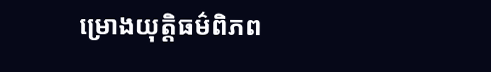ម្រោងយុត្តិធម៌ពិភព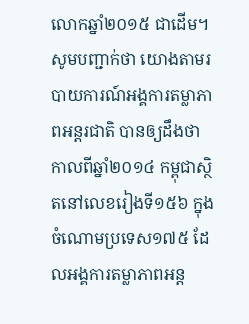លោកឆ្នាំ២០១៥ ជាដើម។
សូមបញ្ជាក់ថា យោងតាមរបាយការណ៍អង្គការតម្លាភាពអន្តរជាតិ បានឲ្យដឹងថា កាលពីឆ្នាំ២០១៤ កម្ពុជាស្ថិតនៅលេខរៀងទី១៥៦ ក្នុងចំណោមប្រទេស១៧៥ ដែលអង្គការតម្លាភាពអន្ត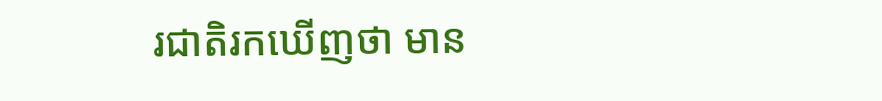រជាតិរកឃើញថា មាន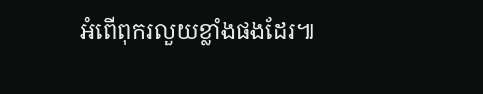អំពើពុករលួយខ្លាំងផងដែរ៕